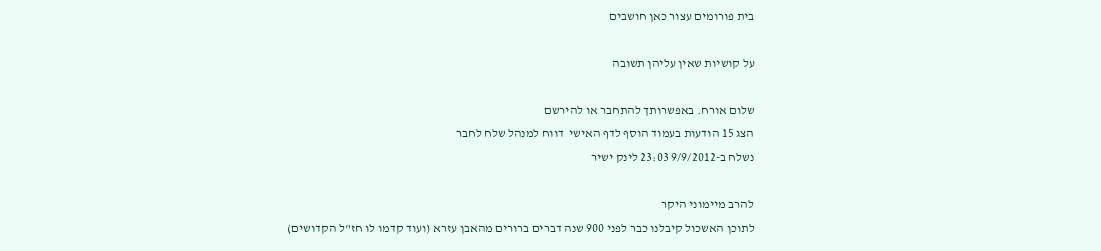בית פורומים עצור כאן חושבים

על קושיות שאין עליהן תשובה

שלום אורח. באפשרותך להתחבר או להירשם
הצג 15 הודעות בעמוד הוסף לדף האישי  דווח למנהל שלח לחבר
נשלח ב-9/9/2012 23:03 לינק ישיר

להרב מיימוני היקר
לתוכן האשכול קיבלנו כבר לפני 900 שנה דברים ברורים מהאבן עזרא (ועוד קדמו לו חז"ל הקדושים)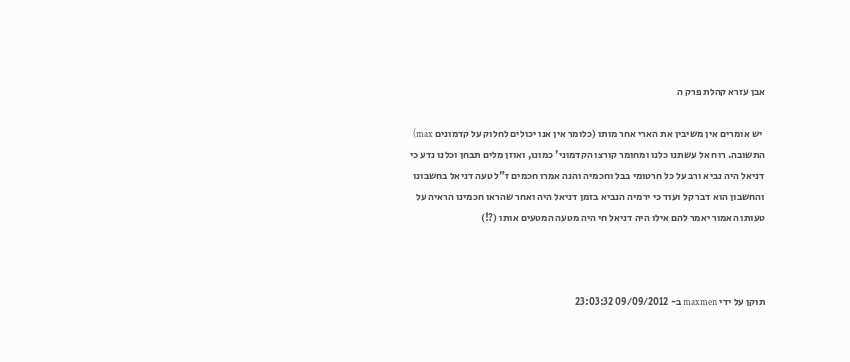אבן עזרא קהלת פרק ה

 יש אומרים אין משיבין את הארי אחר מותו (כלומר אין אנו יכולים לחלוק על קדמונים max) התשובה. רוח אל עשתנו כלנו ומחומר קורצו הקדמוני' כמונו, ואוזן מלים תבחן וכלנו נדע כי דניאל היה נביא ורב על כל חרטומי בבל וחכמיה והנה אמרו חכמים ז"ל טעה דניאל בחשבונו והחשבון הוא דבר קל ועוד כי ירמיה הנביא בזמן דניאל היה ואחר שהראו חכמינו הראיה על טעותו האמור יאמר להם אילו היה דניאל חי היה מטעה המטעים אותו (?!)



תוקן על ידי maxmen ב- 09/09/2012 23:03:32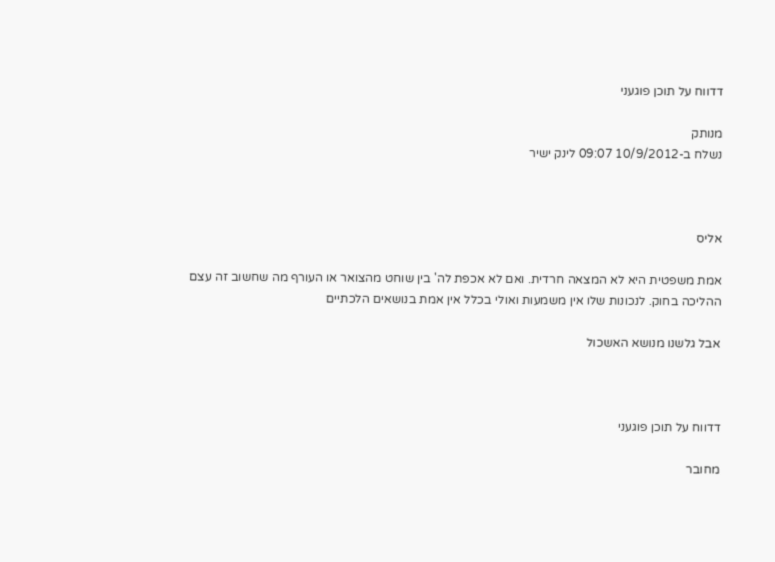דדווח על תוכן פוגעני

מנותק
נשלח ב-10/9/2012 09:07 לינק ישיר



אליס

אמת משפטית היא לא המצאה חרדית. ואם לא אכפת לה' בין שוחט מהצואר או העורף מה שחשוב זה עצם ההליכה בחוק. לנכונות שלו אין משמעות ואולי בכלל אין אמת בנושאים הלכתיים

אבל גלשנו מנושא האשכול



דדווח על תוכן פוגעני

מחובר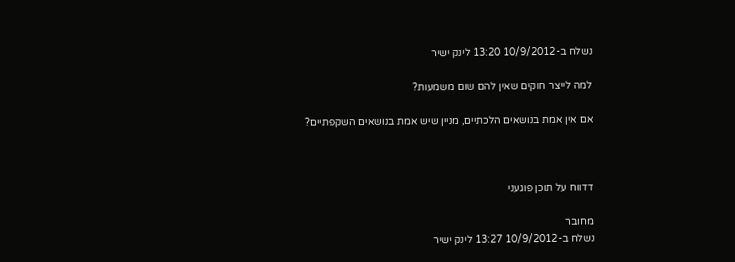נשלח ב-10/9/2012 13:20 לינק ישיר

למה לייצר חוקים שאין להם שום משמעות?

אם אין אמת בנושאים הלכתיים, מניין שיש אמת בנושאים השקפתיים?



דדווח על תוכן פוגעני

מחובר
נשלח ב-10/9/2012 13:27 לינק ישיר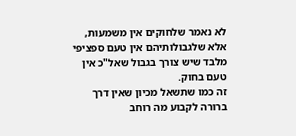לא נאמר שלחוקים אין משמעות, אלא שלגבולותיהם אין טעם ספציפי מלבד שיש צורך בגבול שאל"כ אין טעם בחוק.
זה כמו שתשאל מכיון שאין דרך ברורה לקבוע מה רוחב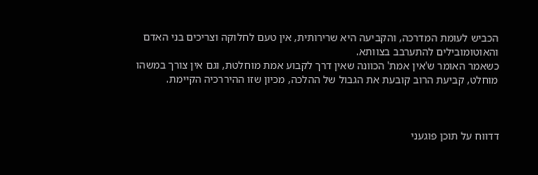הכביש לעומת המדרכה, והקביעה היא שרירותית, אין טעם לחלוקה וצריכים בני האדם והאוטומובילים להתערבב בצוותא.
כשאמר האומר ש'אין אמת' הכוונה שאין דרך לקבוע אמת מוחלטת, וגם אין צורך במשהו מוחלט, קביעת הרוב קובעת את הגבול של ההלכה, מכיון שזו ההיררכיה הקיימת.



דדווח על תוכן פוגעני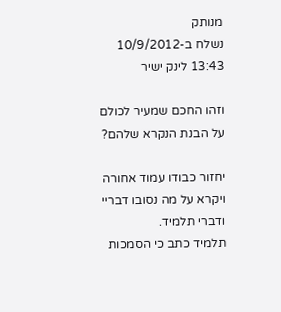מנותק
נשלח ב-10/9/2012 13:43 לינק ישיר

וזהו החכם שמעיר לכולם על הבנת הנקרא שלהם?

יחזור כבודו עמוד אחורה ויקרא על מה נסובו דבריי ודברי תלמיד.
תלמיד כתב כי הסמכות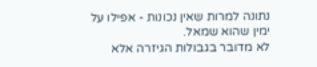נתונה למרות שאין נכונות - אפילו על ימין שהוא שמאל.
לא מדובר בגבולות הגיזרה אלא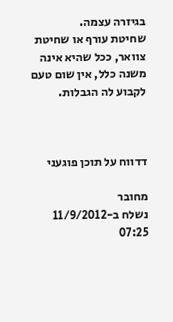בגיזרה עצמה.
שחיטת עורף או שחיטת צוואר, ככל שהיא אינה משנה כלל, אין שום טעם לקבוע לה הגבלות.



דדווח על תוכן פוגעני

מחובר
נשלח ב-11/9/2012 07:25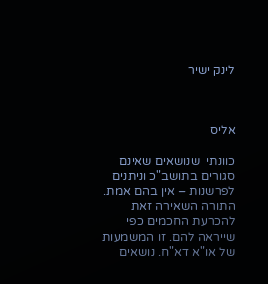לינק ישיר



אליס

כוונתי  שנושאים שאינם סגורים בתושב"כ וניתנים לפרשנות – אין בהם אמת. התורה השאירה זאת להכרעת החכמים כפי שייראה להם. זו המשמעות של או"א דא"ח. נושאים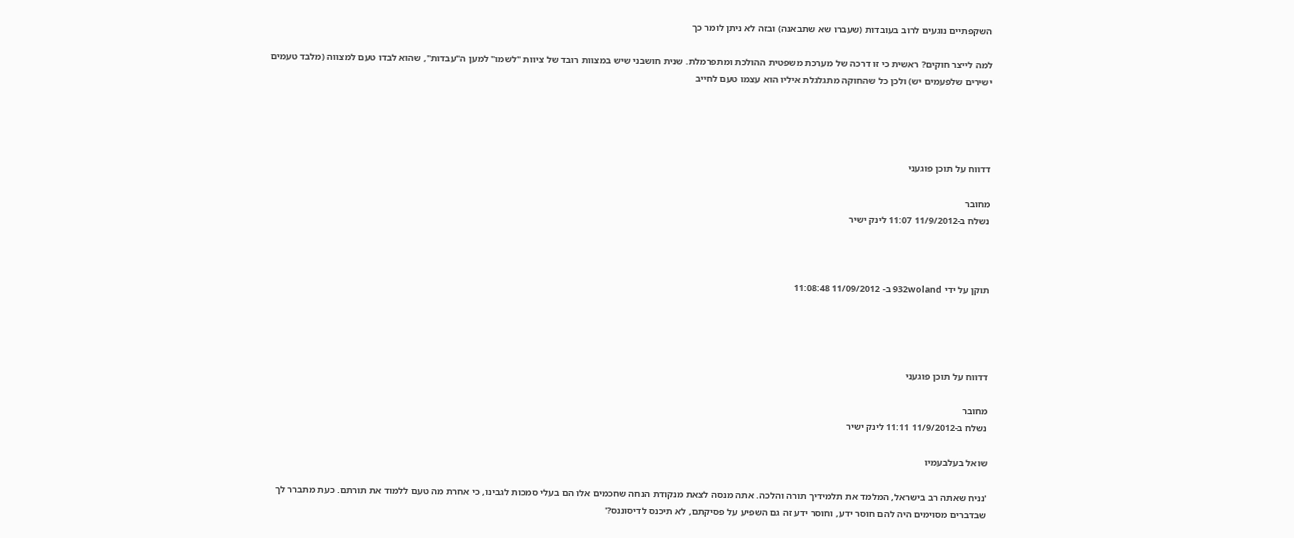השקפתיים נוגעים לרוב בעובדות (שעברו שא שתבאנה) ובזה לא ניתן לומר כך

למה לייצר חוקים? ראשית כי זו דרכה של מערכת משפטית ההולכת ומתפרמלת. שנית חושבני שיש במצוות רובד של ציוות "לשמו" למען ה"עבדות", שהוא לבדו טעם למצווה (מלבד טעמים ישירים שלפעמים יש) ולכן כל שהחוקה מתגלגלת איליו הוא עצמו טעם לחייב




דדווח על תוכן פוגעני

מחובר
נשלח ב-11/9/2012 11:07 לינק ישיר



תוקן על ידי 932woland ב- 11/09/2012 11:08:48




דדווח על תוכן פוגעני

מחובר
נשלח ב-11/9/2012 11:11 לינק ישיר

שואל בעלבעמיו

'נניח שאתה רב בישראל, המלמד את תלמידיך תורה והלכה. אתה מנסה לצאת מנקודת הנחה שחכמים אלו הם בעלי סמכות לגבינו, כי אחרת מה טעם ללמוד את תורתם. כעת מתברר לך שבדברים מסוימים היה להם חוסר ידע, וחוסר ידע זה גם השפיע על פסיקתם, לא תיכנס לדיסוננס?'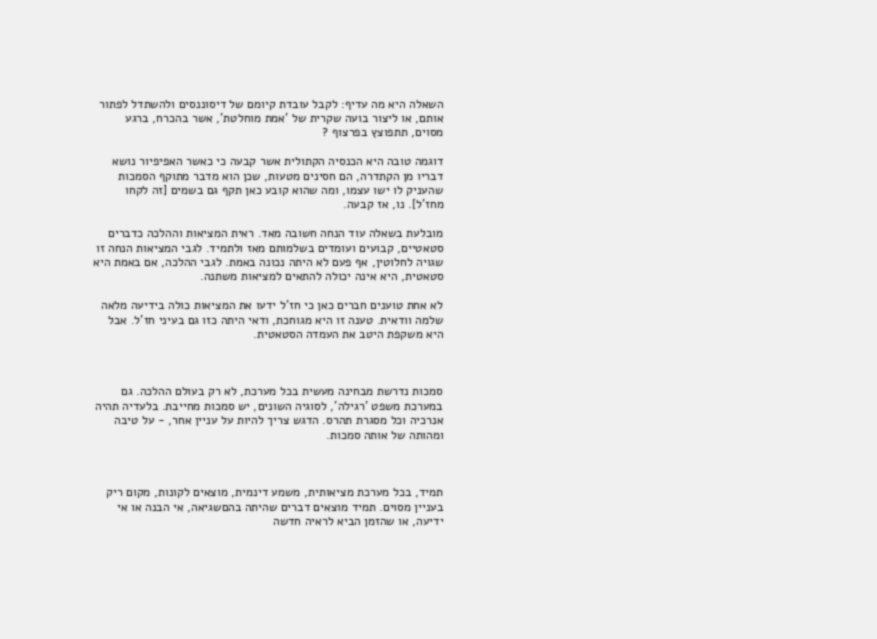השאלה היא מה עדיף: לקבל עובדת קיומם של דיסוננסים ולהשתדל לפתור אותם, או ליצור בועה שקרית של 'אמת מוחלטת', אשר בהכרח, ברגע מסוים, תתפוצץ בפרצוף ?

דוגמה טובה היא הכנסיה הקתולית אשר קבעה כי כאשר האפיפיור נושא דבריו מן הקתדרה, הם חסינים מטעות, שכן הוא מדבר מתוקף הסמכות שהעניק לו ישו עצמו, ומה שהוא קובע כאן תקף גם בשמים [זה לקחו מחז'ל]. נו, אז קבעה.

מובלעת בשאלה עוד הנחה חשובה מאד. ראית המציאות וההלכה כדברים סטאטיים, קבועים ועומדים בשלמותם מאז ולתמיד. לגבי המציאות הנחה זו שגויה לחלוטין, אף פעם לא היתה נכונה באמת. לגבי ההלכה, אם באמת היא סטאטית, היא אינה יכולה להתאים למציאות משתנה.

לא אחת טוענים חברים כאן כי חז'ל ידעו את המציאות כולה בידיעה מלאה שלמה וודאית. טענה זו היא מגוחכת, ודאי היתה כזו גם בעיני חז'ל. אבל היא משקפת היטב את העמדה הסטאטית.



סמכות נדרשת מבחינה מעשית בכל מערכת, לא רק בעולם ההלכה. גם במערכת משפט 'רגילה', לסוגיה השונים, יש סמכות מחייבת. בלעדיה תהיה אנרכיה וכל מסגרת תהרס. הדגש צריך להיות על עניין אחר, - על טיבה ומהותה של אותה סמכות.



תמיד, בכל מערכת מציאותית, משמע דינמית, מוצאים לקונות, מקום ריק בעניין מסוים. תמיד מוצאים דברים שהיתה בהםשגיאה, אי הבנה או אי ידיעה, או שהזמן הביא לראיה חדשה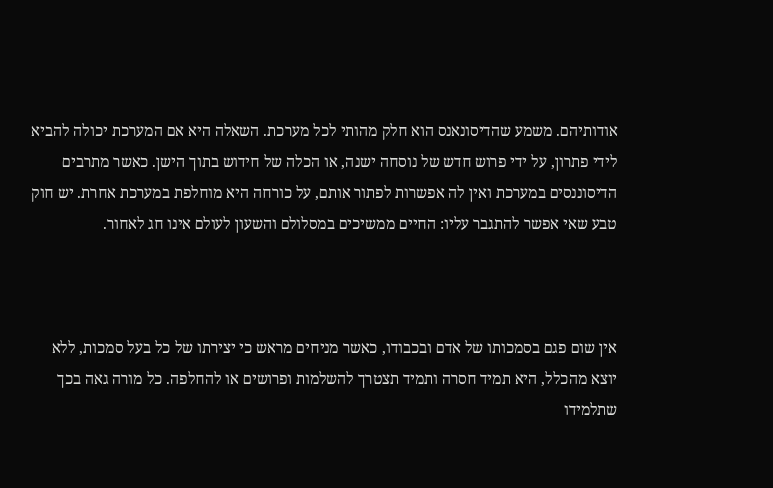אודותיהם. משמע שהדיסונאנס הוא חלק מהותי לכל מערכת. השאלה היא אם המערכת יכולה להביא לידי פתרון, על ידי פרוש חדש של נוסחה ישנה, או הכלה של חידוש בתוך הישן. כאשר מתרבים הדיסוננסים במערכת ואין לה אפשרות לפתור אותם, על כורחה היא מוחלפת במערכת אחרת. יש חוק טבע שאי אפשר להתגבר עליו: החיים ממשיכים במסלולם והשעון לעולם אינו חג לאחור.



אין שום פגם בסמכותו של אדם ובכבודו, כאשר מניחים מראש כי יצירתו של כל בעל סמכות, ללא יוצא מהכלל, היא תמיד חסרה ותמיד תצטרך להשלמות ופרושים או להחלפה. כל מורה גאה בכך שתלמידו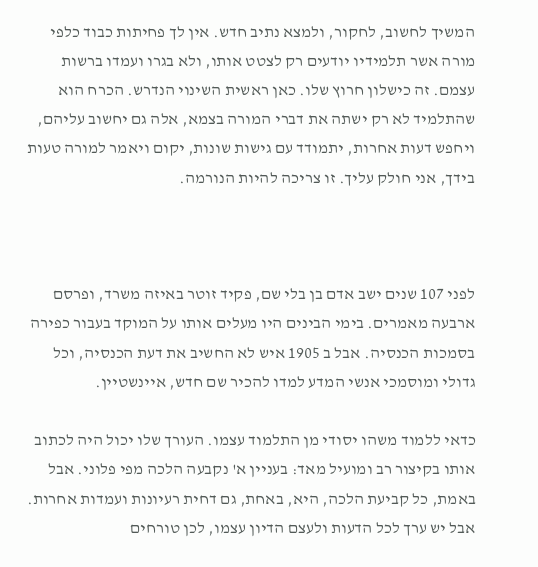המשיך לחשוב, לחקור, ולמצא נתיב חדש. אין לך פחיתות כבוד כלפי מורה אשר תלמידיו יודעים רק לצטט אותו, ולא בגרו ועמדו ברשות עצמם. זה כישלון חרוץ שלו. כאן ראשית השינוי הנדרש. הכרח הוא שהתלמיד לא רק ישתה את דברי המורה בצמא, אלה גם יחשוב עליהם, ויחפש דעות אחרות, יתמודד עם גישות שונות, יקום ויאמר למורה טעות בידך, אני חולק עליך. זו צריכה להיות הנורמה.



לפני 107 שנים ישב אדם בן בלי שם, פקיד זוטר באיזה משרד, ופרסם ארבעה מאמרים. בימי הבינים היו מעלים אותו על המוקד בעבור כפירה בסמכות הכנסיה. אבל ב 1905 איש לא החשיב את דעת הכנסיה, וכל גדולי ומוסמכי אנשי המדע למדו להכיר שם חדש, איינשטיין.

כדאי ללמוד משהו יסודי מן התלמוד עצמו. העורך שלו יכול היה לכתוב אותו בקיצור רב ומועיל מאד: בעניין א' נקבעה הלכה מפי פלוני. אבל באמת, כל קביעת הלכה, היא, באחת, גם דחית רעיונות ועמדות אחרות. אבל יש ערך לכל הדעות ולעצם הדיון עצמו, לכן טורחים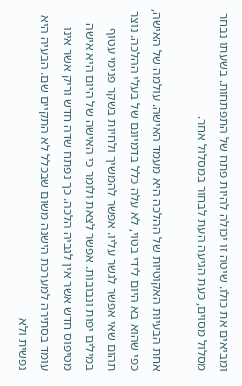ומביאים את כולו. שיטה זו יכולה להיות פתח של התפתחות. בשעתו נבחר מסלול מסוים, כעת הגיעה העת לבחור במסלול אחר.

אחת הבעיות האקוטיות של ההלכה היא מעמד האישה. עולמה של האישה, כפי שהוא בא היום לידי בטוי, לא עלה כלל בדמיונם של בעלי ההלכה. נוצר תהום שאי אפשר לגשר עליו. אפשר להמשיך ולחיות בשקר פנימי עטוף במילים יפות ונבובות. אפשר לצאת ולומר כי האישה של היום היא אישה מטיפוס חדש אשר אין לגביה הלכה. כך נפתח שדה חדש וריק אשר אינו עומד בסתירה למערכת הישנה משום שבכלל לא התקיים שם. הבעיה היא נפשית ולא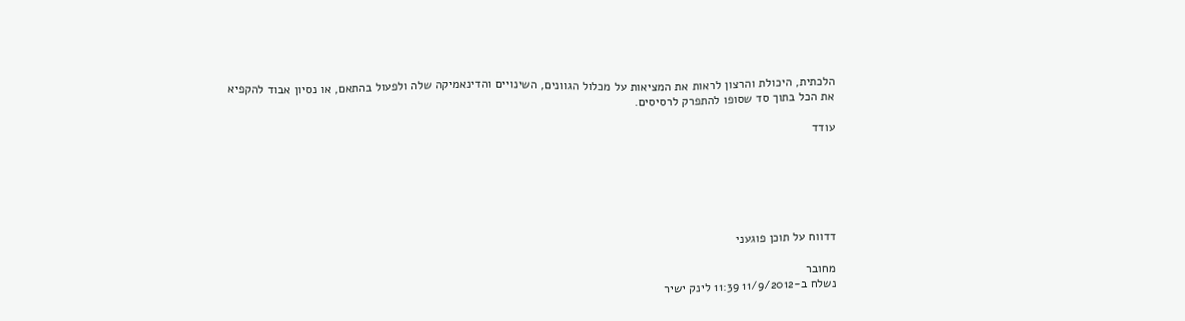הלכתית, היכולת והרצון לראות את המציאות על מכלול הגוונים, השינויים והדינאמיקה שלה ולפעול בהתאם, או נסיון אבוד להקפיא את הכל בתוך סד שסופו להתפרק לרסיסים.

עודד






דדווח על תוכן פוגעני

מחובר
נשלח ב-11/9/2012 11:39 לינק ישיר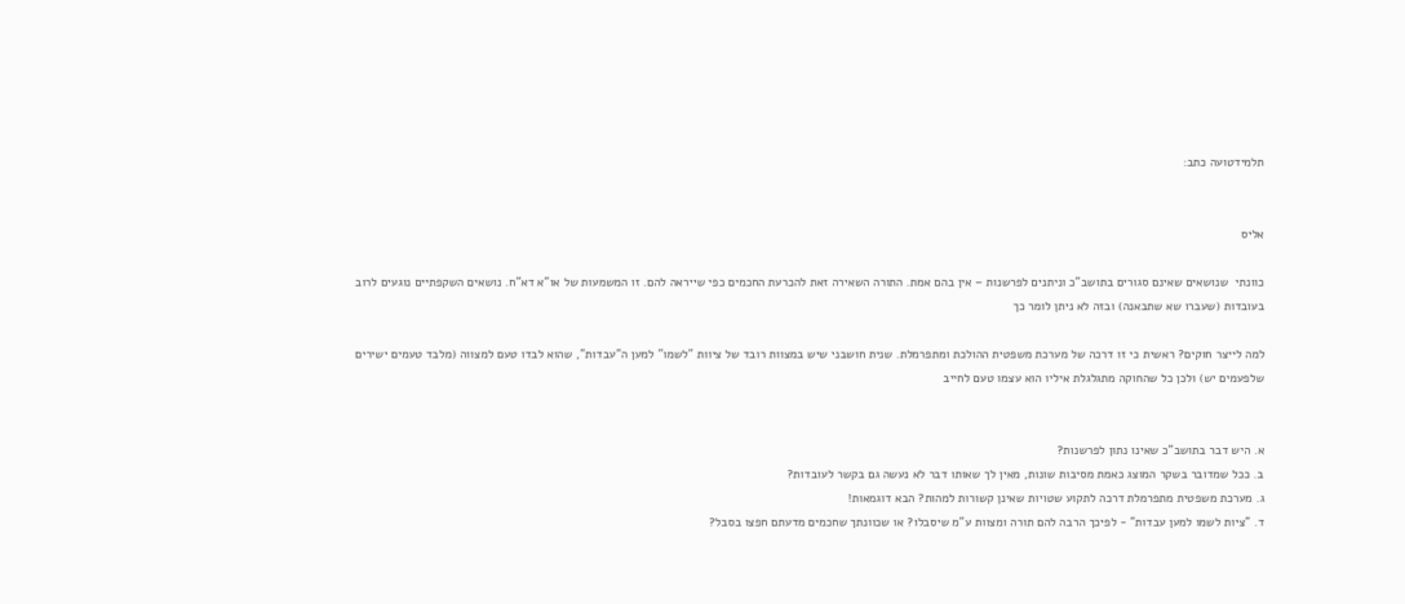תלמידטועה כתב:


אליס

כוונתי  שנושאים שאינם סגורים בתושב"כ וניתנים לפרשנות – אין בהם אמת. התורה השאירה זאת להכרעת החכמים כפי שייראה להם. זו המשמעות של או"א דא"ח. נושאים השקפתיים נוגעים לרוב בעובדות (שעברו שא שתבאנה) ובזה לא ניתן לומר כך

למה לייצר חוקים? ראשית כי זו דרכה של מערכת משפטית ההולכת ומתפרמלת. שנית חושבני שיש במצוות רובד של ציוות "לשמו" למען ה"עבדות", שהוא לבדו טעם למצווה (מלבד טעמים ישירים שלפעמים יש) ולכן כל שהחוקה מתגלגלת איליו הוא עצמו טעם לחייב


א. היש דבר בתושב"כ שאינו נתון לפרשנות?
ב. ככל שמדובר בשקר המוצג כאמת מסיבות שונות, מאין לך שאותו דבר לא נעשה גם בקשר לעובדות?
ג. מערכת משפטית מתפרמלת דרכה לתקוע שטויות שאינן קשורות למהות? הבא דוגמאות!
ד. "ציות לשמו למען עבדות" - לפיכך הרבה להם תורה ומצוות ע"מ שיסבלו? או שכוונתך שחכמים מדעתם חפצו בסבל?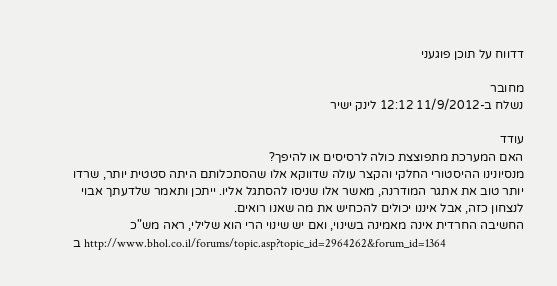דדווח על תוכן פוגעני

מחובר
נשלח ב-11/9/2012 12:12 לינק ישיר

עודד
האם המערכת מתפוצצת כולה לרסיסים או להיפך?
מנסיונינו ההיסטורי החלקי והקצר עולה שדווקא אלו שהסתכלותם היתה סטטית יותר, שרדו יותר טוב את אתגר המודרנה, מאשר אלו שניסו להסתגל אליו. ייתכן ותאמר שלדעתך אבוי לנצחון כזה, אבל איננו יכולים להכחיש את מה שאנו רואים.
החשיבה החרדית אינה מאמינה בשינוי, ואם יש שינוי הרי הוא שלילי, ראה מש"כ
ב http://www.bhol.co.il/forums/topic.asp?topic_id=2964262&forum_id=1364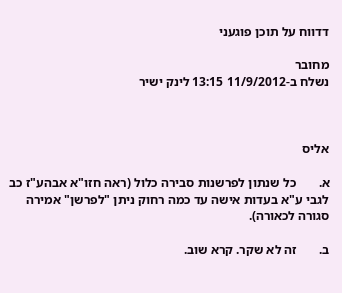דדווח על תוכן פוגעני

מחובר
נשלח ב-11/9/2012 13:15 לינק ישיר



אליס

א.       כל שנתון לפרשנות סבירה כלול (ראה חזו"א אבהע"ז כב לגבי ע"א בעדות אישה עד כמה רחוק ניתן "לפרשן" אמירה סגורה לכאורה).

ב.       זה לא שקר. קרא שוב.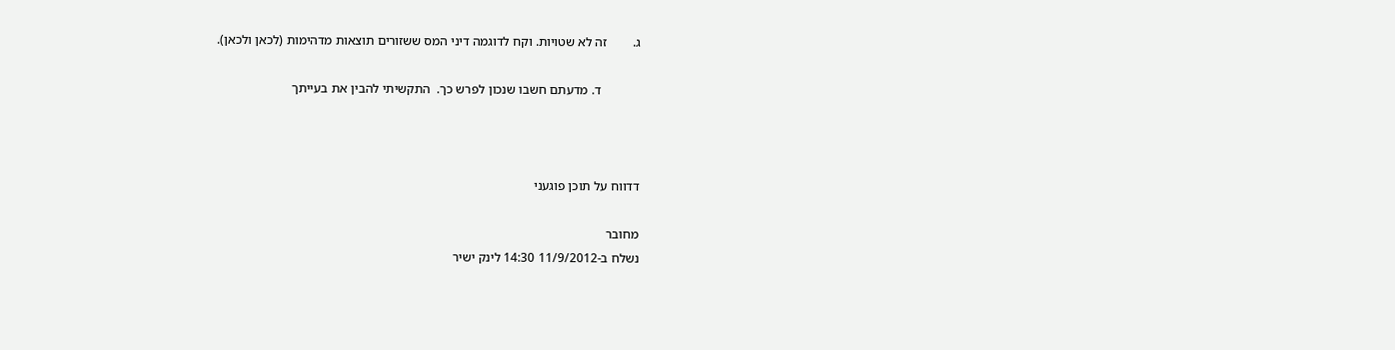ג.        זה לא שטויות. וקח לדוגמה דיני המס ששזורים תוצאות מדהימות (לכאן ולכאן).

            ד. מדעתם חשבו שנכון לפרש כך.  התקשיתי להבין את בעייתך



דדווח על תוכן פוגעני

מחובר
נשלח ב-11/9/2012 14:30 לינק ישיר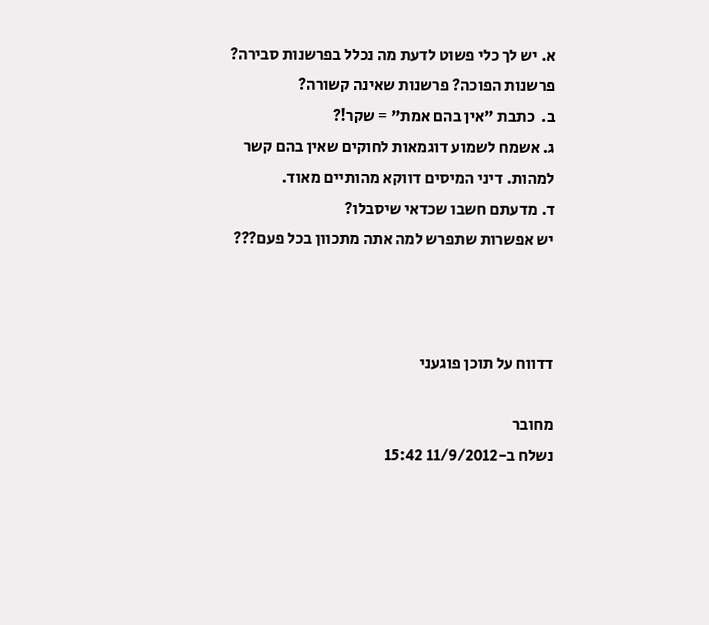א. יש לך כלי פשוט לדעת מה נכלל בפרשנות סבירה? פרשנות הפוכה? פרשנות שאינה קשורה?
ב.  כתבת "אין בהם אמת" = שקר!?
ג. אשמח לשמוע דוגמאות לחוקים שאין בהם קשר למהות. דיני המיסים דווקא מהותיים מאוד.
ד. מדעתם חשבו שכדאי שיסבלו?
יש אפשרות שתפרש למה אתה מתכוון בכל פעם???



דדווח על תוכן פוגעני

מחובר
נשלח ב-11/9/2012 15:42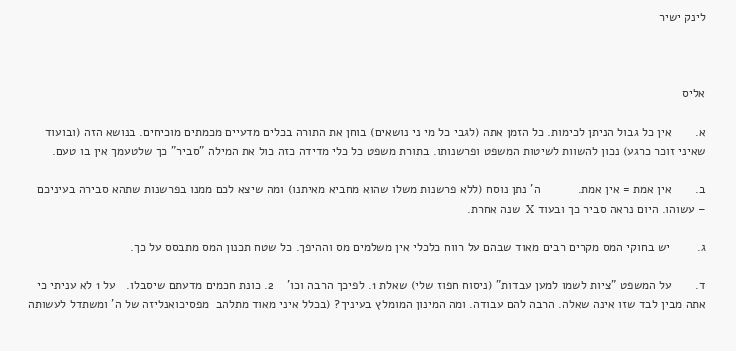לינק ישיר



אליס

א.       אין כל גבול הניתן לכימות. כל הזמן אתה (לגבי כל מי ני נושאים) בוחן את התורה בכלים מדעיים מכמתים מוכיחים. בנושא הזה (ובועוד שאיני זוכר כרגע) נכון להשוות לשיטות המשפט ופרשנותו. בתורת משפט כל כלי מדידה כזה כול את המילה "סביר" כך שלטעמך אין בו טעם.

ב.       אין אמת = אין אמת.           ה' נתן נוסח (ללא פרשנות משלו שהוא מחביא מאיתנו) ומה שיצא לכם ממנו בפרשנות שתהא סבירה בעיניכם – עשוהו. היום נראה סביר כך ובעוד X  שנה אחרת.

ג.        יש בחוקי המס מקרים רבים מאוד שבהם על רווח כלכלי אין משלמים מס וההיפך. כל שטח תכנון המס מתבסס על כך.

ד.       על המשפט "ציות לשמו למען עבדות" (ניסוח חפוז שלי) שאלת 1. לפיכך הרבה וכו'    2. כונת חכמים מדעתם שיסבלו.   על 1 לא עניתי כי אתה מבין לבד שזו אינה שאלה. הרבה להם עבודה. ומה המינון המומלץ בעיניך? (בכלל איני מאוד מתלהב  מפסיכואנליזה של ה' ומשתדל לעשותה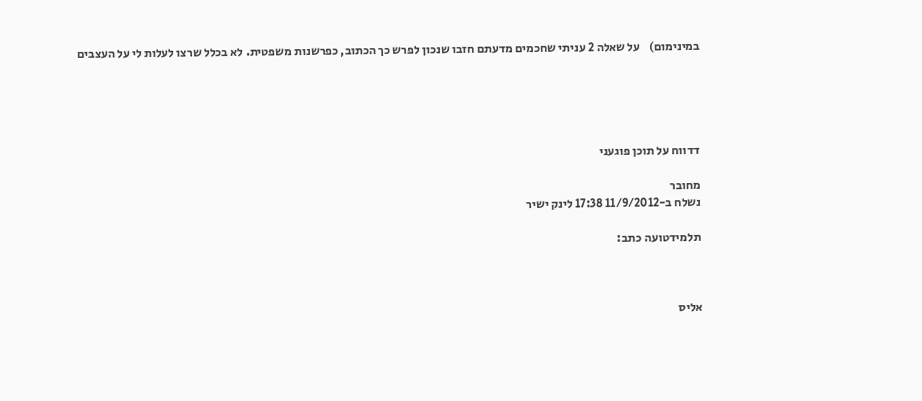במינימום)    על שאלה 2 עניתי שחכמים מדעתם חזבו שנכון לפרש כך הכתוב, כפרשנות משפטית. לא בכלל שרצו לעלות לי על העצבים





דדווח על תוכן פוגעני

מחובר
נשלח ב-11/9/2012 17:38 לינק ישיר

תלמידטועה כתב:



אליס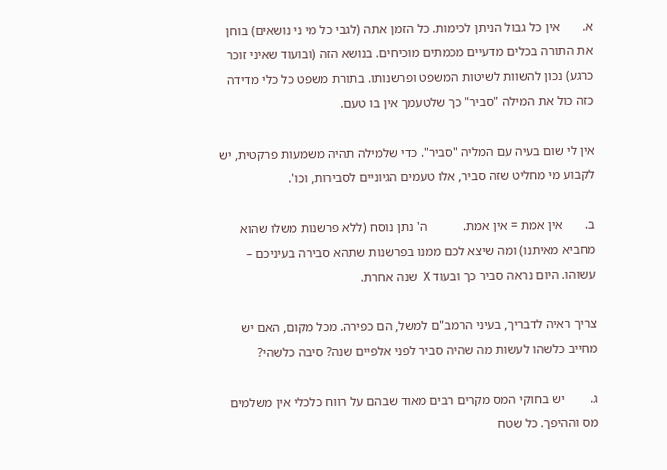א.       אין כל גבול הניתן לכימות. כל הזמן אתה (לגבי כל מי ני נושאים) בוחן את התורה בכלים מדעיים מכמתים מוכיחים. בנושא הזה (ובועוד שאיני זוכר כרגע) נכון להשוות לשיטות המשפט ופרשנותו. בתורת משפט כל כלי מדידה כזה כול את המילה "סביר" כך שלטעמך אין בו טעם.

אין לי שום בעיה עם המליה "סביר". כדי שלמילה תהיה משמעות פרקטית, יש לקבוע מי מחליט שזה סביר, אלו טעמים הגיוניים לסבירות, וכו'.

ב.       אין אמת = אין אמת.           ה' נתן נוסח (ללא פרשנות משלו שהוא מחביא מאיתנו) ומה שיצא לכם ממנו בפרשנות שתהא סבירה בעיניכם – עשוהו. היום נראה סביר כך ובעוד X  שנה אחרת.

צריך ראיה לדבריך, בעיני הרמב"ם למשל, הם כפירה. מכל מקום, האם יש מחייב כלשהו לעשות מה שהיה סביר לפני אלפיים שנה? סיבה כלשהי?

ג.        יש בחוקי המס מקרים רבים מאוד שבהם על רווח כלכלי אין משלמים מס וההיפך. כל שטח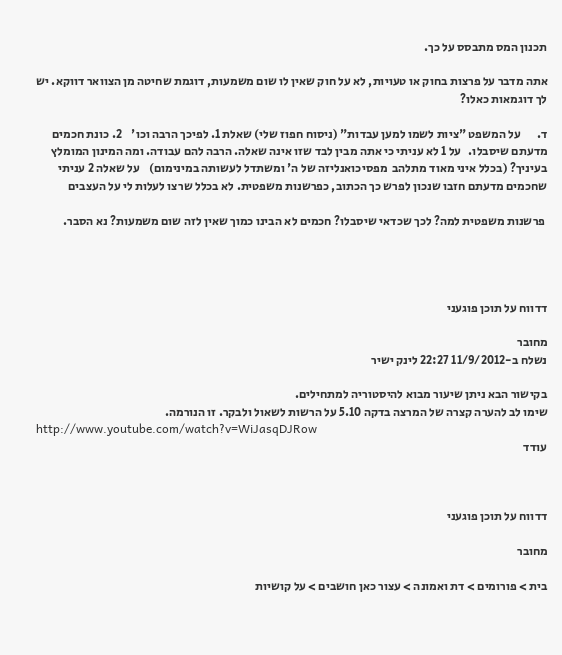תכנון המס מתבסס על כך.

אתה מדבר על פרצות בחוק או טעויות, לא על חוק שאין לו שום משמעות, דוגמת שחיטה מן הצוואר דווקא. יש לך דוגמאות כאלו?

ד.       על המשפט "ציות לשמו למען עבדות" (ניסוח חפוז שלי) שאלת 1. לפיכך הרבה וכו'    2. כונת חכמים מדעתם שיסבלו.   על 1 לא עניתי כי אתה מבין לבד שזו אינה שאלה. הרבה להם עבודה. ומה המינון המומלץ בעיניך? (בכלל איני מאוד מתלהב  מפסיכואנליזה של ה' ומשתדל לעשותה במינימום)    על שאלה 2 עניתי שחכמים מדעתם חזבו שנכון לפרש כך הכתוב, כפרשנות משפטית. לא בכלל שרצו לעלות לי על העצבים

 פרשנות משפטית למה? לכך שכדאי שיסבלו? חכמים לא הבינו כמוך שאין לזה שום משמעות? נא הסבר.




דדווח על תוכן פוגעני

מחובר
נשלח ב-11/9/2012 22:27 לינק ישיר

בקישור הבא ניתן שיעור מבוא להיסטוריה למתחילים.
שימו לב להערה קצרה של המרצה בדקה 5.10 על הרשות לשאול ולבקר. זו הנורמה.
http://www.youtube.com/watch?v=WiJasqDJRow
עודד



דדווח על תוכן פוגעני

מחובר

בית > פורומים > דת ואמונה > עצור כאן חושבים > על קושיות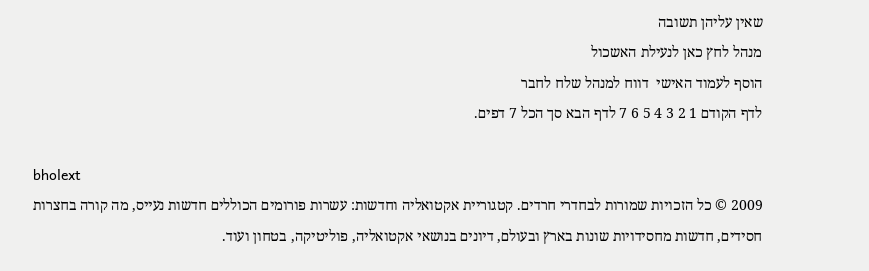שאין עליהן תשובה
מנהל לחץ כאן לנעילת האשכול
הוסף לעמוד האישי  דווח למנהל שלח לחבר
לדף הקודם 1 2 3 4 5 6 7 לדף הבא סך הכל 7 דפים.

bholext
2009 © כל הזכויות שמורות לבחדרי חרדים. קטגוריית אקטואליה וחדשות: עשרות פורומים הכוללים חדשות נעייס, מה קורה בחצרות חסידים, חדשות מחסידויות שונות בארץ ובעולם, דיונים בנושאי אקטואליה, פוליטיקה, בטחון ועוד.